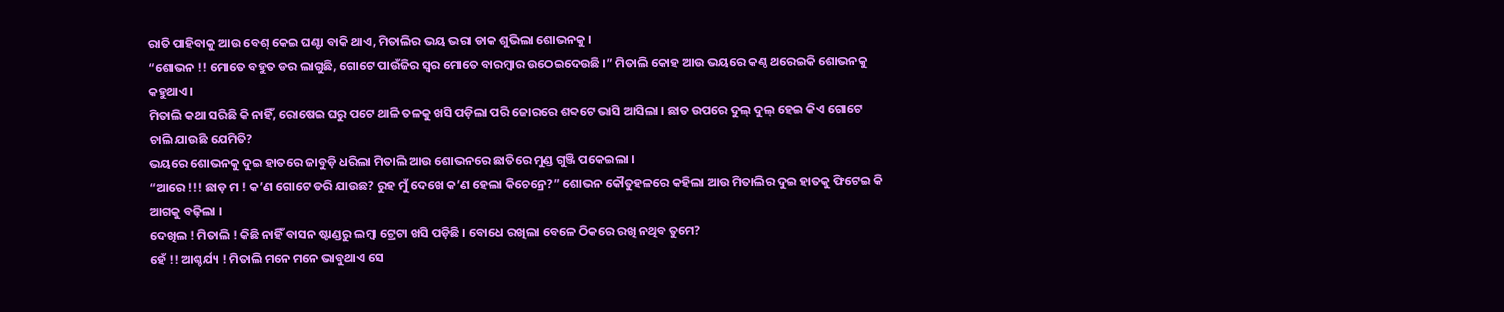ରାତି ପାହିବାକୁ ଆଉ ବେଶ୍ କେଇ ଘଣ୍ଟା ବାକି ଥାଏ, ମିତାଲିର ଭୟ ଭରା ଡାକ ଶୁଭିଲା ଶୋଭନକୁ ।
“ଶୋଭନ !! ମୋତେ ବହୁତ ଡର ଲାଗୁଛି, ଗୋଟେ ପାଉଁଜିର ସ୍ଵର ମୋତେ ବାରମ୍ବାର ଉଠେଇଦେଉଛି ।” ମିତାଲି କୋହ ଆଉ ଭୟରେ କଣ୍ଠ ଥରେଇକି ଶୋଭନକୁ କହୁଥାଏ ।
ମିତାଲି କଥା ସରିଛି କି ନାହିଁ, ରୋଷେଇ ଘରୁ ପଟେ ଥାଳି ତଳକୁ ଖସି ପଡ଼ିଲା ପରି ଜୋରରେ ଶବ୍ଦଟେ ଭାସି ଆସିଲା । ଛାତ ଉପରେ ଦୁଲ୍ ଦୁଲ୍ ହେଇ କିଏ ଗୋଟେ ଚାଲି ଯାଉଛି ଯେମିତି?
ଭୟରେ ଶୋଭନକୁ ଦୁଇ ହାତରେ ଜାବୁଡ଼ି ଧରିଲା ମିତାଲି ଆଉ ଶୋଭନରେ ଛାତିରେ ମୁଣ୍ଡ ଗୁଞ୍ଜି ପକେଇଲା ।
“ଆରେ !!! ଛାଡ଼ ମ ! କ’ଣ ଗୋଟେ ଡରି ଯାଉଛ? ରୁହ ମୁଁ ଦେଖେ କ’ଣ ହେଲା କିଚେନ୍ରେ?” ଶୋଭନ କୌତୁହଳରେ କହିଲା ଆଉ ମିତାଲିର ଦୁଇ ହାତକୁ ଫିଟେଇ କି ଆଗକୁ ବଢ଼ିଲା ।
ଦେଖିଲ ! ମିତାଲି ! କିଛି ନାହିଁ ବାସନ ଷ୍ଟାଣ୍ଡରୁ ଲମ୍ବା ଟ୍ରେଟା ଖସି ପଡ଼ିଛି । ବୋଧେ ରଖିଲା ବେଳେ ଠିକରେ ରଖି ନଥିବ ତୁମେ?
ହେଁ !! ଆଶ୍ଚର୍ଯ୍ୟ ! ମିତାଲି ମନେ ମନେ ଭାବୁଥାଏ ସେ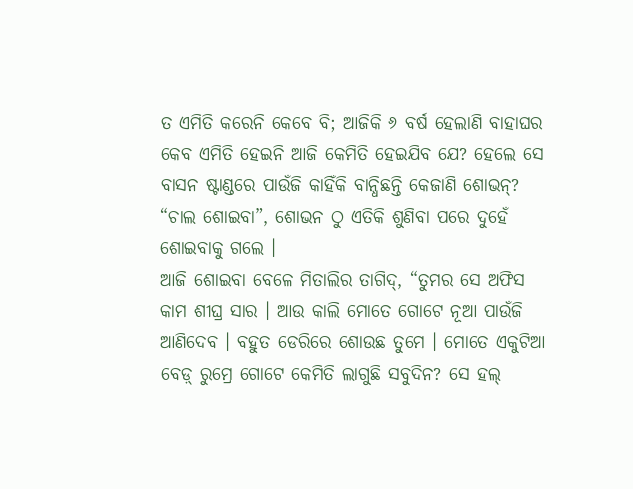ତ ଏମିତି କରେନି କେବେ ବି; ଆଜିକି ୬ ବର୍ଷ ହେଲାଣି ବାହାଘର କେବ ଏମିତି ହେଇନି ଆଜି କେମିତି ହେଇଯିବ ଯେ? ହେଲେ ସେ ବାସନ ଷ୍ଟାଣ୍ଡରେ ପାଉଁଜି କାହିଁକି ବାନ୍ଧିଛନ୍ତି କେଜାଣି ଶୋଭନ୍?
“ଚାଲ ଶୋଇବା”, ଶୋଭନ ଠୁ ଏତିକି ଶୁଣିବା ପରେ ଦୁହେଁ ଶୋଇବାକୁ ଗଲେ ।
ଆଜି ଶୋଇବା ବେଳେ ମିତାଲିର ତାଗିଦ୍, “ତୁମର ସେ ଅଫିସ କାମ ଶୀଘ୍ର ସାର । ଆଉ କାଲି ମୋତେ ଗୋଟେ ନୂଆ ପାଉଁଜି ଆଣିଦେବ । ବହୁତ ଡେରିରେ ଶୋଉଛ ତୁମେ । ମୋତେ ଏକୁଟିଆ ବେଡ଼୍ ରୁମ୍ରେ ଗୋଟେ କେମିତି ଲାଗୁଛି ସବୁଦିନ? ସେ ହଲ୍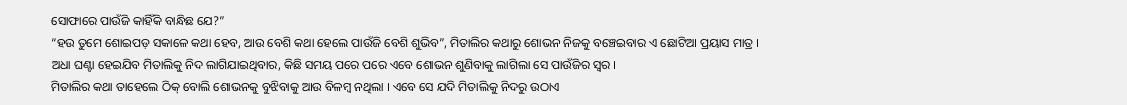ସୋଫାରେ ପାଉଁଜି କାହିଁକି ବାନ୍ଧିଛ ଯେ?”
“ହଉ ତୁମେ ଶୋଇପଡ଼ ସକାଳେ କଥା ହେବ, ଆଉ ବେଶି କଥା ହେଲେ ପାଉଁଜି ବେଶି ଶୁଭିବ”, ମିତାଲିର କଥାରୁ ଶୋଭନ ନିଜକୁ ବଞ୍ଚେଇବାର ଏ ଛୋଟିଆ ପ୍ରୟାସ ମାତ୍ର ।
ଅଧା ଘଣ୍ଟା ହେଇଯିବ ମିତାଲିକୁ ନିଦ ଲାଗିଯାଇଥିବାର, କିଛି ସମୟ ପରେ ପରେ ଏବେ ଶୋଭନ ଶୁଣିବାକୁ ଲାଗିଲା ସେ ପାଉଁଜିର ସ୍ଵର ।
ମିତାଲିର କଥା ତାହେଲେ ଠିକ୍ ବୋଲି ଶୋଭନକୁ ବୁଝିବାକୁ ଆଉ ବିଳମ୍ବ ନଥିଲା । ଏବେ ସେ ଯଦି ମିତାଲିକୁ ନିଦରୁ ଉଠାଏ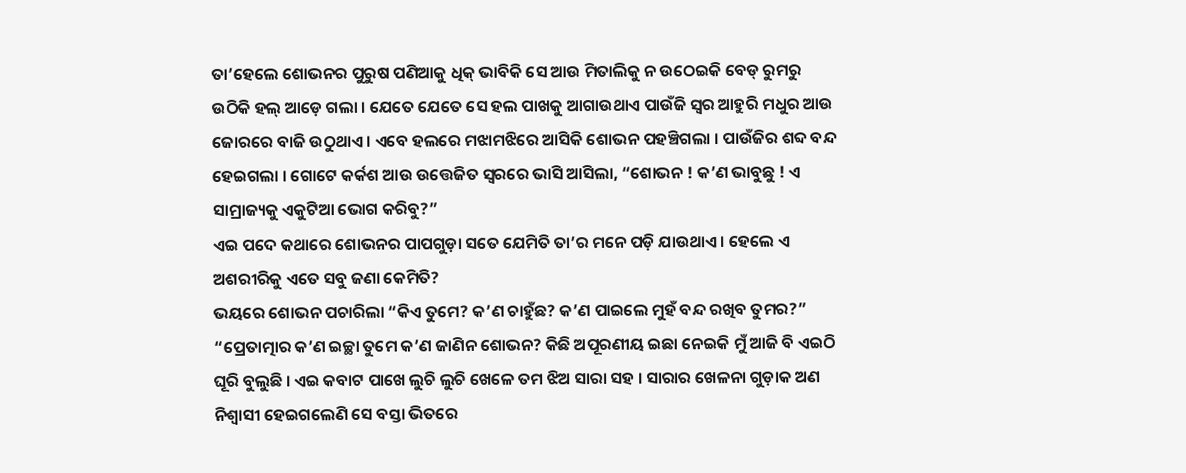ତା’ହେଲେ ଶୋଭନର ପୁରୁଷ ପଣିଆକୁ ଧିକ୍ ଭାବିକି ସେ ଆଉ ମିତାଲିକୁ ନ ଉଠେଇକି ବେଡ୍ ରୁମରୁ ଉଠିକି ହଲ୍ ଆଡ଼େ ଗଲା । ଯେତେ ଯେତେ ସେ ହଲ ପାଖକୁ ଆଗାଉଥାଏ ପାଉଁଜି ସ୍ଵର ଆହୁରି ମଧୁର ଆଉ ଜୋରରେ ବାଜି ଉଠୁଥାଏ । ଏବେ ହଲରେ ମଝାମଝିରେ ଆସିକି ଶୋଭନ ପହଞ୍ଚିଗଲା । ପାଉଁଜିର ଶବ୍ଦ ବନ୍ଦ ହେଇଗଲା । ଗୋଟେ କର୍କଶ ଆଉ ଉତ୍ତେଜିତ ସ୍ଵରରେ ଭାସି ଆସିଲା, “ଶୋଭନ ! କ’ଣ ଭାବୁଛୁ ! ଏ ସାମ୍ରାଜ୍ୟକୁ ଏକୁଟିଆ ଭୋଗ କରିବୁ?”
ଏଇ ପଦେ କଥାରେ ଶୋଭନର ପାପଗୁଡ଼ା ସତେ ଯେମିତି ତା’ର ମନେ ପଡ଼ି ଯାଉଥାଏ । ହେଲେ ଏ ଅଶରୀରିକୁ ଏତେ ସବୁ ଜଣା କେମିତି?
ଭୟରେ ଶୋଭନ ପଚାରିଲା “କିଏ ତୁମେ? କ’ଣ ଚାହୁଁଛ? କ’ଣ ପାଇଲେ ମୁହଁ ବନ୍ଦ ରଖିବ ତୁମର?”
“ପ୍ରେତାତ୍ମାର କ’ଣ ଇଚ୍ଛା ତୁମେ କ’ଣ ଜାଣିନ ଶୋଭନ? କିଛି ଅପୂରଣୀୟ ଇଛା ନେଇକି ମୁଁ ଆଜି ବି ଏଇଠି ଘୂରି ବୁଲୁଛି । ଏଇ କବାଟ ପାଖେ ଲୁଚି ଲୁଚି ଖେଳେ ତମ ଝିଅ ସାରା ସହ । ସାରାର ଖେଳନା ଗୁଡ଼ାକ ଅଣ ନିଶ୍ଵାସୀ ହେଇଗଲେଣି ସେ ବସ୍ତା ଭିତରେ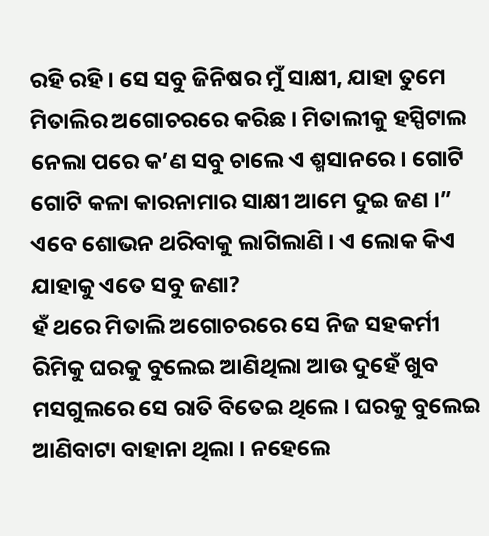ରହି ରହି । ସେ ସବୁ ଜିନିଷର ମୁଁ ସାକ୍ଷୀ, ଯାହା ତୁମେ ମିତାଲିର ଅଗୋଚରରେ କରିଛ । ମିତାଲୀକୁ ହସ୍ପିଟାଲ ନେଲା ପରେ କ’ଣ ସବୁ ଚାଲେ ଏ ଶ୍ମସାନରେ । ଗୋଟି ଗୋଟି କଳା କାରନାମାର ସାକ୍ଷୀ ଆମେ ଦୁଇ ଜଣ ।”
ଏବେ ଶୋଭନ ଥରିବାକୁ ଲାଗିଲାଣି । ଏ ଲୋକ କିଏ ଯାହାକୁ ଏତେ ସବୁ ଜଣା?
ହଁ ଥରେ ମିତାଲି ଅଗୋଚରରେ ସେ ନିଜ ସହକର୍ମୀ ରିମିକୁ ଘରକୁ ବୁଲେଇ ଆଣିଥିଲା ଆଉ ଦୁହେଁ ଖୁବ ମସଗୁଲରେ ସେ ରାତି ବିତେଇ ଥିଲେ । ଘରକୁ ବୁଲେଇ ଆଣିବାଟା ବାହାନା ଥିଲା । ନହେଲେ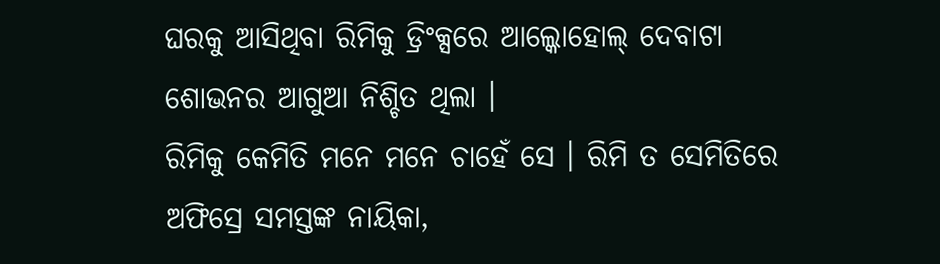ଘରକୁ ଆସିଥିବା ରିମିକୁ ଡ୍ରିଂକ୍ସରେ ଆଲ୍କୋହୋଲ୍ ଦେବାଟା ଶୋଭନର ଆଗୁଆ ନିଶ୍ଚିତ ଥିଲା ।
ରିମିକୁ କେମିତି ମନେ ମନେ ଚାହେଁ ସେ । ରିମି ତ ସେମିତିରେ ଅଫିସ୍ରେ ସମସ୍ତଙ୍କ ନାୟିକା,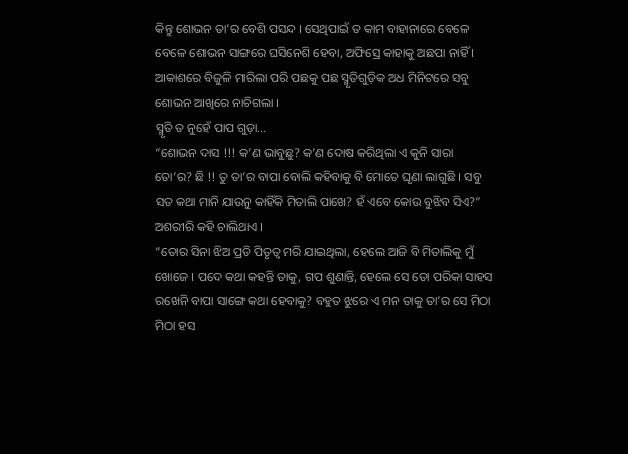କିନ୍ତୁ ଶୋଭନ ତା’ର ବେଶି ପସନ୍ଦ । ସେଥିପାଇଁ ତ କାମ ବାହାନାରେ ବେଳେ ବେଳେ ଶୋଭନ ସାଙ୍ଗରେ ଘସିନେଶି ହେବା, ଅଫିସ୍ରେ କାହାକୁ ଅଛପା ନାହିଁ ।
ଆକାଶରେ ବିଜୁଳି ମାରିଲା ପରି ପଛକୁ ପଛ ସ୍ମୃତିଗୁଡ଼ିକ ଅଧ ମିନିଟରେ ସବୁ ଶୋଭନ ଆଖିରେ ନାଚିଗଲା ।
ସ୍ମୃତି ତ ନୁହେଁ ପାପ ଗୁଡ଼ା…
“ଶୋଭନ ଦାସ !!! କ’ଣ ଭାବୁଛୁ? କ’ଣ ଦୋଷ କରିଥିଲା ଏ କୁନି ସାରା ତୋ’ର? ଛି !! ତୁ ତା’ର ବାପା ବୋଲି କହିବାକୁ ବି ମୋତେ ଘୃଣା ଲାଗୁଛି । ସବୁ ସତ କଥା ମାନି ଯାଉନୁ କାହିଁକି ମିତାଲି ପାଖେ? ହଁ ଏବେ କୋଉ ବୁଝିବ ସିଏ?” ଅଶରୀରି କହି ଚାଲିଥାଏ ।
“ତୋର ସିନା ଝିଅ ପ୍ରତି ପିତୃତ୍ଵ ମରି ଯାଇଥିଲା, ହେଲେ ଆଜି ବି ମିତାଲିକୁ ମୁଁ ଖୋଜେ । ପଦେ କଥା କହନ୍ତି ତାକୁ, ଗପ ଶୁଣାନ୍ତି, ହେଲେ ସେ ତୋ ପରିକା ସାହସ ରଖେନି ବାପା ସାଙ୍ଗେ କଥା ହେବାକୁ? ବହୁତ ଝୁରେ ଏ ମନ ତାକୁ ତା’ର ସେ ମିଠା ମିଠା ହସ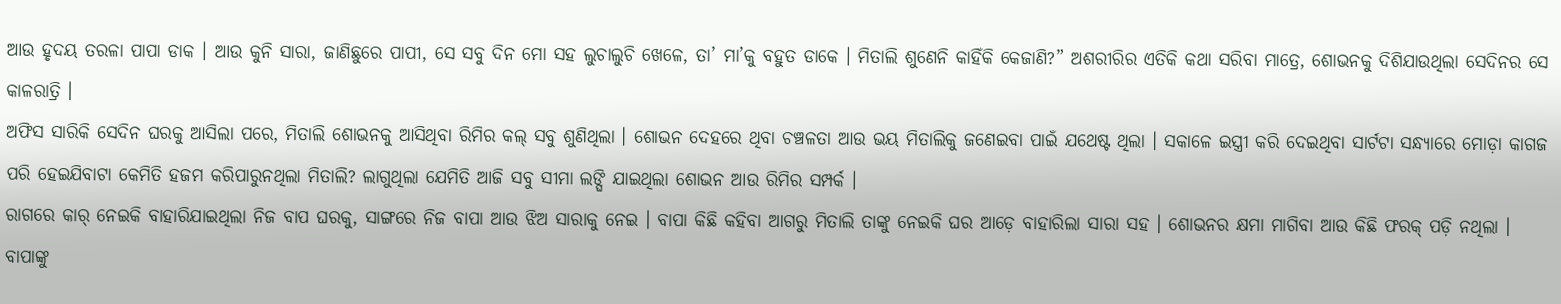ଆଉ ହୃଦୟ ତରଳା ପାପା ଡାକ । ଆଉ କୁନି ସାରା, ଜାଣିଛୁରେ ପାପୀ, ସେ ସବୁ ଦିନ ମୋ ସହ ଲୁଚାଲୁଚି ଖେଳେ, ତା’ ମା’କୁ ବହୁତ ଡାକେ । ମିତାଲି ଶୁଣେନି କାହିଁକି କେଜାଣି?” ଅଶରୀରିର ଏତିକି କଥା ସରିବା ମାତ୍ରେ, ଶୋଭନକୁ ଦିଶିଯାଉଥିଲା ସେଦିନର ସେ କାଳରାତ୍ରି ।
ଅଫିସ ସାରିକି ସେଦିନ ଘରକୁ ଆସିଲା ପରେ, ମିତାଲି ଶୋଭନକୁ ଆସିଥିବା ରିମିର କଲ୍ ସବୁ ଶୁଣିଥିଲା । ଶୋଭନ ଦେହରେ ଥିବା ଚଞ୍ଚଳତା ଆଉ ଭୟ ମିତାଲିକୁ ଜଣେଇବା ପାଇଁ ଯଥେଷ୍ଟ ଥିଲା । ସକାଳେ ଇସ୍ତ୍ରୀ କରି ଦେଇଥିବା ସାର୍ଟଟା ସନ୍ଧ୍ୟାରେ ମୋଡ଼ା କାଗଜ ପରି ହେଇଯିବାଟା କେମିତି ହଜମ କରିପାରୁନଥିଲା ମିତାଲି? ଲାଗୁଥିଲା ଯେମିତି ଆଜି ସବୁ ସୀମା ଲଙ୍ଘି ଯାଇଥିଲା ଶୋଭନ ଆଉ ରିମିର ସମ୍ପର୍କ ।
ରାଗରେ କାର୍ ନେଇକି ବାହାରିଯାଇଥିଲା ନିଜ ବାପ ଘରକୁ, ସାଙ୍ଗରେ ନିଜ ବାପା ଆଉ ଝିଅ ସାରାକୁ ନେଇ । ବାପା କିଛି କହିବା ଆଗରୁ ମିତାଲି ତାଙ୍କୁ ନେଇକି ଘର ଆଡ଼େ ବାହାରିଲା ସାରା ସହ । ଶୋଭନର କ୍ଷମା ମାଗିବା ଆଉ କିଛି ଫରକ୍ ପଡ଼ି ନଥିଲା । ବାପାଙ୍କୁ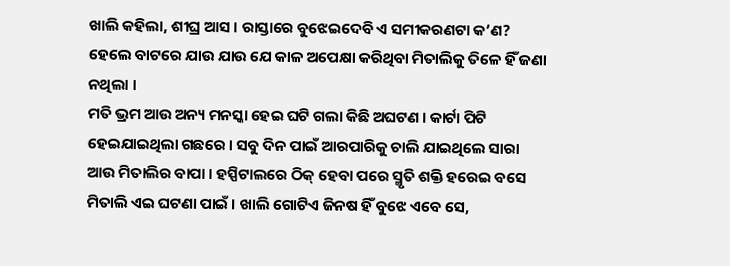ଖାଲି କହିଲା, ଶୀଘ୍ର ଆସ । ରାସ୍ତାରେ ବୁଝେଇଦେବି ଏ ସମୀକରଣଟା କ’ଣ?
ହେଲେ ବାଟରେ ଯାଉ ଯାଉ ଯେ କାଳ ଅପେକ୍ଷା କରିଥିବା ମିତାଲିକୁ ତିଳେ ହିଁ ଜଣା ନଥିଲା ।
ମତି ଭ୍ରମ ଆଉ ଅନ୍ୟ ମନସ୍କା ହେଇ ଘଟି ଗଲା କିଛି ଅଘଟଣ । କାର୍ଟା ପିଟି ହେଇଯାଇଥିଲା ଗଛରେ । ସବୁ ଦିନ ପାଇଁ ଆରପାରିକୁ ଚାଲି ଯାଇଥିଲେ ସାରା ଆଉ ମିତାଲିର ବାପା । ହସ୍ପିଟାଲରେ ଠିକ୍ ହେବା ପରେ ସ୍ମୃତି ଶକ୍ତି ହରେଇ ବସେ ମିତାଲି ଏଇ ଘଟଣା ପାଇଁ । ଖାଲି ଗୋଟିଏ ଜିନଷ ହିଁ ବୁଝେ ଏବେ ସେ,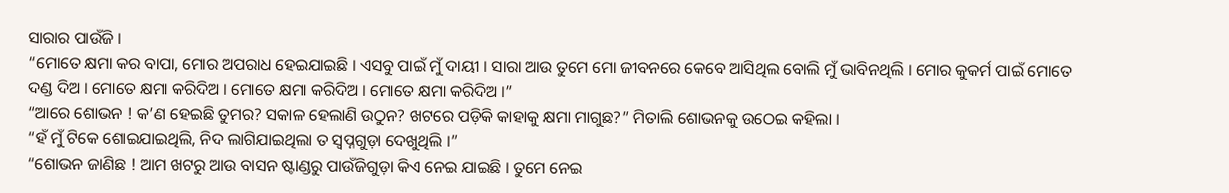ସାରାର ପାଉଁଜି ।
“ମୋତେ କ୍ଷମା କର ବାପା, ମୋର ଅପରାଧ ହେଇଯାଇଛି । ଏସବୁ ପାଇଁ ମୁଁ ଦାୟୀ । ସାରା ଆଉ ତୁମେ ମୋ ଜୀବନରେ କେବେ ଆସିଥିଲ ବୋଲି ମୁଁ ଭାବିନଥିଲି । ମୋର କୁକର୍ମ ପାଇଁ ମୋତେ ଦଣ୍ଡ ଦିଅ । ମୋତେ କ୍ଷମା କରିଦିଅ । ମୋତେ କ୍ଷମା କରିଦିଅ । ମୋତେ କ୍ଷମା କରିଦିଅ ।”
“ଆରେ ଶୋଭନ ! କ’ଣ ହେଇଛି ତୁମର? ସକାଳ ହେଲାଣି ଉଠୁନ? ଖଟରେ ପଡ଼ିକି କାହାକୁ କ୍ଷମା ମାଗୁଛ?” ମିତାଲି ଶୋଭନକୁ ଉଠେଇ କହିଲା ।
“ହଁ ମୁଁ ଟିକେ ଶୋଇଯାଇଥିଲି, ନିଦ ଲାଗିଯାଇଥିଲା ତ ସ୍ୱପ୍ନଗୁଡ଼ା ଦେଖୁଥିଲି ।”
“ଶୋଭନ ଜାଣିଛ ! ଆମ ଖଟରୁ ଆଉ ବାସନ ଷ୍ଟାଣ୍ଡରୁ ପାଉଁଜିଗୁଡ଼ା କିଏ ନେଇ ଯାଇଛି । ତୁମେ ନେଇ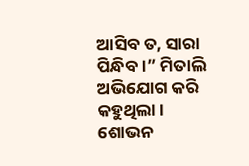ଆସିବ ତ, ସାରା ପିନ୍ଧିବ ।” ମିତାଲି ଅଭିଯୋଗ କରି କହୁଥିଲା ।
ଶୋଭନ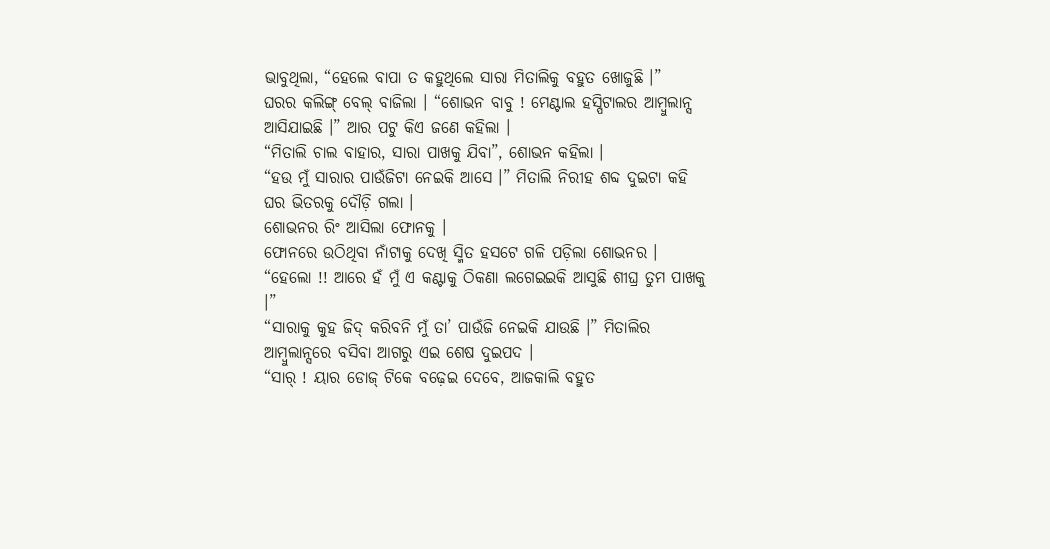ଭାବୁଥିଲା, “ହେଲେ ବାପା ତ କହୁଥିଲେ ସାରା ମିତାଲିକୁ ବହୁତ ଖୋଜୁଛି ।”
ଘରର କଲିଙ୍ଗ୍ ବେଲ୍ ବାଜିଲା । “ଶୋଭନ ବାବୁ ! ମେଣ୍ଟାଲ ହସ୍ପିଟାଲର ଆମ୍ବୁଲାନ୍ସ ଆସିଯାଇଛି ।” ଆର ପଟୁ କିଏ ଜଣେ କହିଲା ।
“ମିତାଲି ଚାଲ ବାହାର, ସାରା ପାଖକୁ ଯିବା”, ଶୋଭନ କହିଲା ।
“ହଉ ମୁଁ ସାରାର ପାଉଁଜିଟା ନେଇକି ଆସେ ।” ମିତାଲି ନିରୀହ ଶବ୍ଦ ଦୁଇଟା କହି ଘର ଭିତରକୁ ଦୌଡ଼ି ଗଲା ।
ଶୋଭନର ରିଂ ଆସିଲା ଫୋନକୁ ।
ଫୋନରେ ଉଠିଥିବା ନାଁଟାକୁ ଦେଖି ସ୍ମିତ ହସଟେ ଗଳି ପଡ଼ିଲା ଶୋଭନର ।
“ହେଲୋ !! ଆରେ ହଁ ମୁଁ ଏ କଣ୍ଟାକୁ ଠିକଣା ଲଗେଇଇକି ଆସୁଛି ଶୀଘ୍ର ତୁମ ପାଖକୁ ।”
“ସାରାକୁ କୁହ ଜିଦ୍ କରିବନି ମୁଁ ତା’ ପାଉଁଜି ନେଇକି ଯାଉଛି ।” ମିତାଲିର ଆମ୍ବୁଲାନ୍ସରେ ବସିବା ଆଗରୁ ଏଇ ଶେଷ ଦୁଇପଦ ।
“ସାର୍ ! ୟାର ଡୋଜ୍ ଟିକେ ବଢ଼େଇ ଦେବେ, ଆଜକାଲି ବହୁତ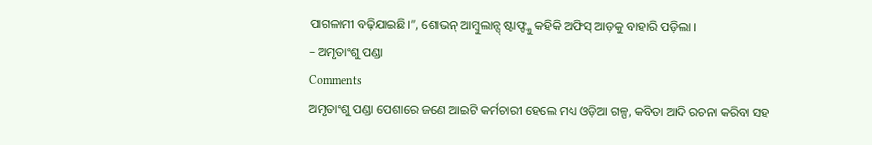ପାଗଳାମୀ ବଢ଼ିଯାଇଛି।”, ଶୋଭନ୍ ଆମ୍ବୁଲାନ୍ସ୍ ଷ୍ଟାଫ୍ଙ୍କୁ କହିକି ଅଫିସ୍ ଆଡ଼କୁ ବାହାରି ପଡ଼ିଲା ।
– ଅମୃତାଂଶୁ ପଣ୍ଡା
Comments
ଅମୃତାଂଶୁ ପଣ୍ଡା ପେଶାରେ ଜଣେ ଆଇଟି କର୍ମଚାରୀ ହେଲେ ମଧ୍ୟ ଓଡ଼ିଆ ଗଳ୍ପ, କବିତା ଆଦି ରଚନା କରିବା ସହ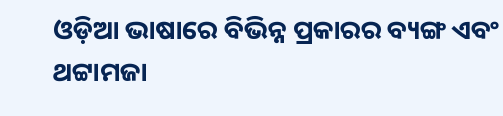ଓଡ଼ିଆ ଭାଷାରେ ବିଭିନ୍ନ ପ୍ରକାରର ବ୍ୟଙ୍ଗ ଏବଂ ଥଟ୍ଟାମଜା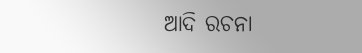ଆଦି ରଚନା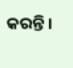କରନ୍ତି ।